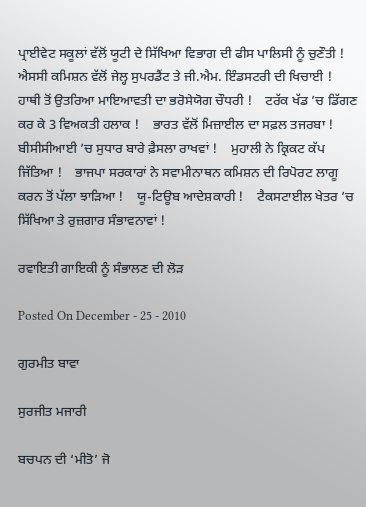ਪ੍ਰਾਈਵੇਟ ਸਕੂਲਾਂ ਵੱਲੋਂ ਯੂਟੀ ਦੇ ਸਿੱਖਿਆ ਵਿਭਾਗ ਦੀ ਫੀਸ ਪਾਲਿਸੀ ਨੂੰ ਚੁਣੌਤੀ !    ਐਸਸੀ ਕਮਿਸ਼ਨ ਵੱਲੋਂ ਜੇਲ੍ਹ ਸੁਪਰਡੈਂਟ ਤੇ ਜੀ.ਐਮ. ਇੰਡਸਟਰੀ ਦੀ ਖਿਚਾਈ !    ਹਾਥੀ ਤੋਂ ਉਤਰਿਆ ਮਾਇਆਵਤੀ ਦਾ ਭਰੋਸੇਯੋਗ ਚੌਧਰੀ !    ਟਰੱਕ ਖੱਡ ’ਚ ਡਿੱਗਣ ਕਰ ਕੇ 3 ਵਿਅਕਤੀ ਹਲਾਕ !    ਭਾਰਤ ਵੱਲੋਂ ਮਿਜ਼ਾਈਲ ਦਾ ਸਫ਼ਲ ਤਜਰਬਾ !    ਬੀਸੀਸੀਆਈ ’ਚ ਸੁਧਾਰ ਬਾਰੇ ਫ਼ੈਸਲਾ ਰਾਖਵਾਂ !    ਮੁਹਾਲੀ ਨੇ ਕ੍ਰਿਕਟ ਕੱਪ ਜਿੱਤਿਆ !    ਭਾਜਪਾ ਸਰਕਾਰਾਂ ਨੇ ਸਵਾਮੀਨਾਥਨ ਕਮਿਸ਼ਨ ਦੀ ਰਿਪੋਰਟ ਲਾਗੂ ਕਰਨ ਤੋਂ ਪੱਲਾ ਝਾੜਿਆ !    ਯੂ-ਟਿਊਬ ਆਦੇਸ਼ਕਾਰੀ !    ਟੈਕਸਟਾਈਲ ਖੇਤਰ ’ਚ ਸਿੱਖਿਆ ਤੇ ਰੁਜ਼ਗਾਰ ਸੰਭਾਵਨਾਵਾਂ !

ਰਵਾਇਤੀ ਗਾਇਕੀ ਨੂੰ ਸੰਭਾਲਣ ਦੀ ਲੋੜ

Posted On December - 25 - 2010

ਗੁਰਮੀਤ ਬਾਵਾ

ਸੁਰਜੀਤ ਮਜਾਰੀ

ਬਚਪਨ ਦੀ ‘ਮੀਤੋ’ ਜੋ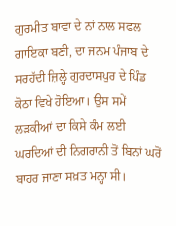ਗੁਰਮੀਤ ਬਾਵਾ ਦੇ ਨਾਂ ਨਾਲ ਸਫਲ ਗਾਇਕਾ ਬਣੀ, ਦਾ ਜਨਮ ਪੰਜਾਬ ਦੇ ਸਰਹੱਦੀ ਜ਼ਿਲ੍ਹੇ ਗੁਰਦਾਸਪੁਰ ਦੇ ਪਿੰਡ ਕੋਠਾ ਵਿਖੇ ਹੋਇਆ। ਉਸ ਸਮੇਂ ਲੜਕੀਆਂ ਦਾ ਕਿਸੇ ਕੰਮ ਲਈ ਘਰਦਿਆਂ ਦੀ ਨਿਗਰਾਨੀ ਤੋਂ ਬਿਨਾਂ ਘਰੋਂ ਬਾਹਰ ਜਾਣਾ ਸਖ਼ਤ ਮਨ੍ਹਾ ਸੀ।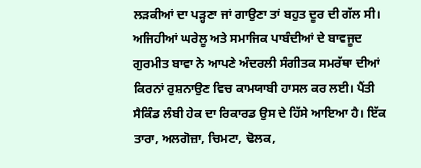ਲੜਕੀਆਂ ਦਾ ਪੜ੍ਹਣਾ ਜਾਂ ਗਾਉਣਾ ਤਾਂ ਬਹੁਤ ਦੂਰ ਦੀ ਗੱਲ ਸੀ। ਅਜਿਹੀਆਂ ਘਰੇਲੂ ਅਤੇ ਸਮਾਜਿਕ ਪਾਬੰਦੀਆਂ ਦੇ ਬਾਵਜੂਦ ਗੁਰਮੀਤ ਬਾਵਾ ਨੇ ਆਪਣੇ ਅੰਦਰਲੀ ਸੰਗੀਤਕ ਸਮਰੱਥਾ ਦੀਆਂ ਕਿਰਨਾਂ ਰੁਸ਼ਨਾਉਣ ਵਿਚ ਕਾਮਯਾਬੀ ਹਾਸਲ ਕਰ ਲਈ। ਪੈਂਤੀ ਸੈਕਿੰਡ ਲੰਬੀ ਹੇਕ ਦਾ ਰਿਕਾਰਡ ਉਸ ਦੇ ਹਿੱਸੇ ਆਇਆ ਹੈ। ਇੱਕ ਤਾਰਾ, ਅਲਗੋਜ਼ਾ, ਚਿਮਟਾ, ਢੋਲਕ,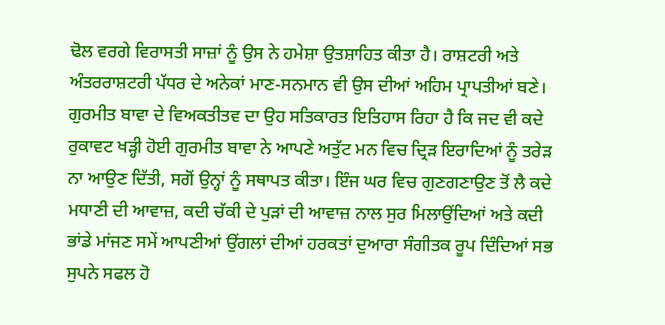ਢੋਲ ਵਰਗੇ ਵਿਰਾਸਤੀ ਸਾਜ਼ਾਂ ਨੂੰ ਉਸ ਨੇ ਹਮੇਸ਼ਾ ਉਤਸ਼ਾਹਿਤ ਕੀਤਾ ਹੈ। ਰਾਸ਼ਟਰੀ ਅਤੇ ਅੰਤਰਰਾਸ਼ਟਰੀ ਪੱਧਰ ਦੇ ਅਨੇਕਾਂ ਮਾਣ-ਸਨਮਾਨ ਵੀ ਉਸ ਦੀਆਂ ਅਹਿਮ ਪ੍ਰਾਪਤੀਆਂ ਬਣੇ।
ਗੁਰਮੀਤ ਬਾਵਾ ਦੇ ਵਿਅਕਤੀਤਵ ਦਾ ਉਹ ਸਤਿਕਾਰਤ ਇਤਿਹਾਸ ਰਿਹਾ ਹੈ ਕਿ ਜਦ ਵੀ ਕਦੇ ਰੁਕਾਵਟ ਖੜ੍ਹੀ ਹੋਈ ਗੁਰਮੀਤ ਬਾਵਾ ਨੇ ਆਪਣੇ ਅਤੁੱਟ ਮਨ ਵਿਚ ਦ੍ਰਿੜ ਇਰਾਦਿਆਂ ਨੂੰ ਤਰੇੜ ਨਾ ਆਉਣ ਦਿੱਤੀ, ਸਗੋਂ ਉਨ੍ਹਾਂ ਨੂੰ ਸਥਾਪਤ ਕੀਤਾ। ਇੰਜ ਘਰ ਵਿਚ ਗੁਣਗਣਾਉਣ ਤੋਂ ਲੈ ਕਦੇ ਮਧਾਣੀ ਦੀ ਆਵਾਜ਼, ਕਦੀ ਚੱਕੀ ਦੇ ਪੁੜਾਂ ਦੀ ਆਵਾਜ਼ ਨਾਲ ਸੁਰ ਮਿਲਾਉਂਦਿਆਂ ਅਤੇ ਕਦੀ ਭਾਂਡੇ ਮਾਂਜਣ ਸਮੇਂ ਆਪਣੀਆਂ ਉਂਗਲਾਂ ਦੀਆਂ ਹਰਕਤਾਂ ਦੁਆਰਾ ਸੰਗੀਤਕ ਰੂਪ ਦਿੰਦਿਆਂ ਸਭ ਸੁਪਨੇ ਸਫਲ ਹੋ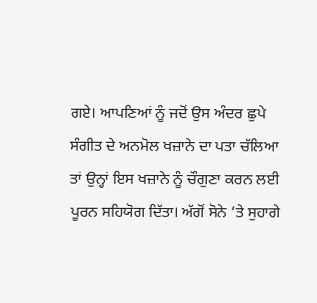ਗਏ। ਆਪਣਿਆਂ ਨੂੰ ਜਦੋਂ ਉਸ ਅੰਦਰ ਛੁਪੇ ਸੰਗੀਤ ਦੇ ਅਨਮੋਲ ਖਜ਼ਾਨੇ ਦਾ ਪਤਾ ਚੱਲਿਆ ਤਾਂ ਉਨ੍ਹਾਂ ਇਸ ਖਜ਼ਾਨੇ ਨੂੰ ਚੌਗੁਣਾ ਕਰਨ ਲਈ ਪੂਰਨ ਸਹਿਯੋਗ ਦਿੱਤਾ। ਅੱਗੋਂ ਸੋਨੇ ’ਤੇ ਸੁਹਾਗੇ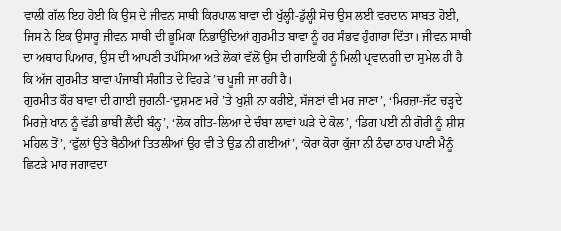ਵਾਲੀ ਗੱਲ ਇਹ ਹੋਈ ਕਿ ਉਸ ਦੇ ਜੀਵਨ ਸਾਥੀ ਕਿਰਪਾਲ ਬਾਵਾ ਦੀ ਖੁੱਲ੍ਹੀ-ਡੁੱਲ੍ਹੀ ਸੋਚ ਉਸ ਲਈ ਵਰਦਾਨ ਸਾਬਤ ਹੋਈ, ਜਿਸ ਨੇ ਇਕ ਉਸਾਰੂ ਜੀਵਨ ਸਾਥੀ ਦੀ ਭੂਮਿਕਾ ਨਿਭਾਉਂਦਿਆਂ ਗੁਰਮੀਤ ਬਾਵਾ ਨੂੰ ਹਰ ਸੰਭਵ ਹੁੰਗਾਰਾ ਦਿੱਤਾ। ਜੀਵਨ ਸਾਥੀ ਦਾ ਅਥਾਹ ਪਿਆਰ, ਉਸ ਦੀ ਆਪਣੀ ਤਪੱਸਿਆ ਅਤੇ ਲੋਕਾਂ ਵੱਲੋਂ ਉਸ ਦੀ ਗਾਇਕੀ ਨੂੰ ਮਿਲੀ ਪ੍ਰਵਾਨਗੀ ਦਾ ਸੁਮੇਲ ਹੀ ਹੈ ਕਿ ਅੱਜ ਗੁਰਮੀਤ ਬਾਵਾ ਪੰਜਾਬੀ ਸੰਗੀਤ ਦੇ ਵਿਹੜੇ ’ਚ ਪੂਜੀ ਜਾ ਰਹੀ ਹੈ।
ਗੁਰਮੀਤ ਕੌਰ ਬਾਵਾ ਦੀ ਗਾਈ ਜੁਗਨੀ-‘ਦੁਸ਼ਮਣ ਮਰੇ ’ਤੇ ਖੁਸ਼ੀ ਨਾ ਕਰੀਏ, ਸੱਜਣਾਂ ਵੀ ਮਰ ਜਾਣਾ’, ‘ਮਿਰਜ਼ਾ-ਜੱਟ ਚੜ੍ਹਦੇ ਮਿਰਜ਼ੇ ਖਾਨ ਨੂੰ ਵੱਡੀ ਭਾਬੀ ਲੈਂਦੀ ਬੰਨ੍ਹ’, ‘ਲੋਕ ਗੀਤ-ਲਿਆ ਦੇ ਚੰਬਾ ਲਾਵਾਂ ਘੜੇ ਦੇ ਕੋਲ’, ‘ਡਿਗ ਪਈ ਨੀ ਗੋਰੀ ਨੂੰ ਸ਼ੀਸ਼ ਮਹਿਲ ਤੋਂ’, ‘ਫੁੱਲਾਂ ਉਤੇ ਬੈਠੀਆਂ ਤਿਤਲੀਆਂ ਉਹ ਵੀ ਤੇ ਉਡ ਨੀ ਗਈਆਂ’, ‘ਕੋਰਾ ਕੋਰਾ ਕੁੱਜਾ ਨੀ ਠੰਢਾ ਠਾਰ ਪਾਣੀ ਮੈਨੂੰ ਛਿਟੜੇ ਮਾਰ ਜਗਾਵਦਾ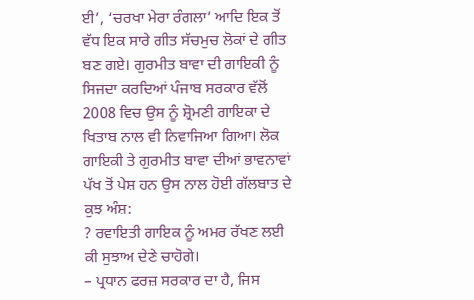ਈ’, ‘ਚਰਖਾ ਮੇਰਾ ਰੰਗਲਾ’ ਆਦਿ ਇਕ ਤੋਂ ਵੱਧ ਇਕ ਸਾਰੇ ਗੀਤ ਸੱਚਮੁਚ ਲੋਕਾਂ ਦੇ ਗੀਤ ਬਣ ਗਏ। ਗੁਰਮੀਤ ਬਾਵਾ ਦੀ ਗਾਇਕੀ ਨੂੰ ਸਿਜਦਾ ਕਰਦਿਆਂ ਪੰਜਾਬ ਸਰਕਾਰ ਵੱਲੋਂ 2008 ਵਿਚ ਉਸ ਨੂੰ ਸ਼੍ਰੋਮਣੀ ਗਾਇਕਾ ਦੇ ਖਿਤਾਬ ਨਾਲ ਵੀ ਨਿਵਾਜਿਆ ਗਿਆ। ਲੋਕ ਗਾਇਕੀ ਤੇ ਗੁਰਮੀਤ ਬਾਵਾ ਦੀਆਂ ਭਾਵਨਾਵਾਂ ਪੱਖ ਤੋਂ ਪੇਸ਼ ਹਨ ਉਸ ਨਾਲ ਹੋਈ ਗੱਲਬਾਤ ਦੇ ਕੁਝ ਅੰਸ਼:
? ਰਵਾਇਤੀ ਗਾਇਕ ਨੂੰ ਅਮਰ ਰੱਖਣ ਲਈ ਕੀ ਸੁਝਾਅ ਦੇਣੇ ਚਾਹੋਗੇ।
– ਪ੍ਰਧਾਨ ਫਰਜ਼ ਸਰਕਾਰ ਦਾ ਹੈ, ਜਿਸ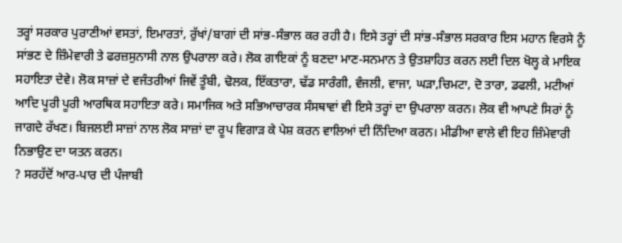ਤਰ੍ਹਾਂ ਸਰਕਾਰ ਪੁਰਾਣੀਆਂ ਵਸਤਾਂ, ਇਮਾਰਤਾਂ, ਰੁੱਖਾਂ/ਬਾਗਾਂ ਦੀ ਸਾਂਭ-ਸੰਭਾਲ ਕਰ ਰਹੀ ਹੈ। ਇਸੇ ਤਰ੍ਹਾਂ ਦੀ ਸਾਂਭ-ਸੰਭਾਲ ਸਰਕਾਰ ਇਸ ਮਹਾਨ ਵਿਰਸੇ ਨੂੰ ਸਾਂਭਣ ਦੇ ਜ਼ਿੰਮੇਵਾਰੀ ਤੇ ਫਰਜ਼ਸੁਨਾਸੀ ਨਾਲ ਉਪਰਾਲਾ ਕਰੇ। ਲੋਕ ਗਾਇਕਾਂ ਨੂੰ ਬਣਦਾ ਮਾਣ-ਸਨਮਾਨ ਤੇ ਉਤਸ਼ਾਹਿਤ ਕਰਨ ਲਈ ਦਿਲ ਖੋਲ੍ਹ ਕੇ ਮਾਇਕ ਸਹਾਇਤਾ ਦੇਵੇ। ਲੋਕ ਸਾਜ਼ਾਂ ਦੇ ਵਜੰਤਰੀਆਂ ਜਿਵੇਂ ਤੂੰਬੀ, ਢੋਲਕ, ਇੱਕਤਾਰਾ, ਢੱਡ ਸਾਰੰਗੀ, ਵੰਜਲੀ, ਵਾਜਾ, ਘੜਾ,ਚਿਮਟਾ, ਦੋ ਤਾਰਾ, ਡਫਲੀ, ਮਟੀਆਂ ਆਦਿ ਪੂਰੀ ਪੂਰੀ ਆਰਥਿਕ ਸਹਾਇਤਾ ਕਰੇ। ਸਮਾਜਿਕ ਅਤੇ ਸਭਿਆਚਾਰਕ ਸੰਸਥਾਵਾਂ ਵੀ ਇਸੇ ਤਰ੍ਹਾਂ ਦਾ ਉਪਰਾਲਾ ਕਰਨ। ਲੋਕ ਵੀ ਆਪਣੇ ਸਿਰਾਂ ਨੂੰ ਜਾਗਦੇ ਰੱਖਣ। ਬਿਜਲਈ ਸਾਜ਼ਾਂ ਨਾਲ ਲੋਕ ਸਾਜ਼ਾਂ ਦਾ ਰੂਪ ਵਿਗਾੜ ਕੇ ਪੇਸ਼ ਕਰਨ ਵਾਲਿਆਂ ਦੀ ਨਿੰਦਿਆ ਕਰਨ। ਮੀਡੀਆ ਵਾਲੇ ਵੀ ਇਹ ਜ਼ਿੰਮੇਵਾਰੀ ਨਿਭਾਉਣ ਦਾ ਯਤਨ ਕਰਨ।
? ਸਰਹੱਦੋਂ ਆਰ-ਪਾਰ ਦੀ ਪੰਜਾਬੀ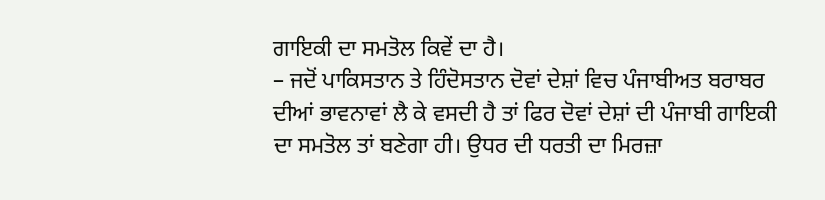ਗਾਇਕੀ ਦਾ ਸਮਤੋਲ ਕਿਵੇਂ ਦਾ ਹੈ।
– ਜਦੋਂ ਪਾਕਿਸਤਾਨ ਤੇ ਹਿੰਦੋਸਤਾਨ ਦੋਵਾਂ ਦੇਸ਼ਾਂ ਵਿਚ ਪੰਜਾਬੀਅਤ ਬਰਾਬਰ ਦੀਆਂ ਭਾਵਨਾਵਾਂ ਲੈ ਕੇ ਵਸਦੀ ਹੈ ਤਾਂ ਫਿਰ ਦੋਵਾਂ ਦੇਸ਼ਾਂ ਦੀ ਪੰਜਾਬੀ ਗਾਇਕੀ ਦਾ ਸਮਤੋਲ ਤਾਂ ਬਣੇਗਾ ਹੀ। ਉਧਰ ਦੀ ਧਰਤੀ ਦਾ ਮਿਰਜ਼ਾ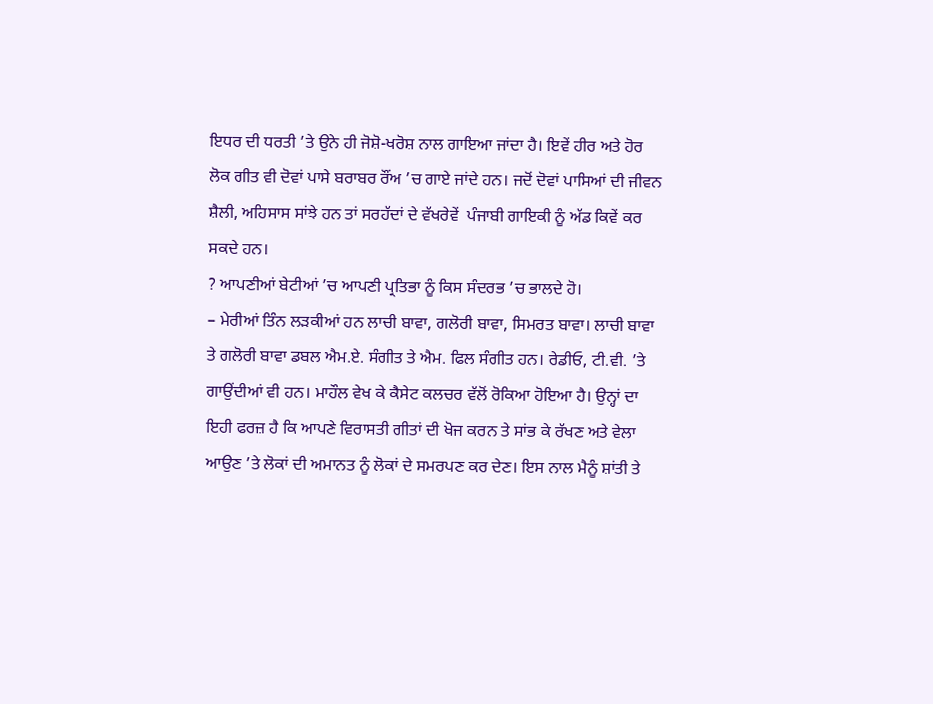ਇਧਰ ਦੀ ਧਰਤੀ ’ਤੇ ਉਨੇ ਹੀ ਜੋਸ਼ੋ-ਖਰੋਸ਼ ਨਾਲ ਗਾਇਆ ਜਾਂਦਾ ਹੈ। ਇਵੇਂ ਹੀਰ ਅਤੇ ਹੋਰ ਲੋਕ ਗੀਤ ਵੀ ਦੋਵਾਂ ਪਾਸੇ ਬਰਾਬਰ ਰੌਂਅ ’ਚ ਗਾਏ ਜਾਂਦੇ ਹਨ। ਜਦੋਂ ਦੋਵਾਂ ਪਾਸਿਆਂ ਦੀ ਜੀਵਨ ਸ਼ੈਲੀ, ਅਹਿਸਾਸ ਸਾਂਝੇ ਹਨ ਤਾਂ ਸਰਹੱਦਾਂ ਦੇ ਵੱਖਰੇਵੇਂ  ਪੰਜਾਬੀ ਗਾਇਕੀ ਨੂੰ ਅੱਡ ਕਿਵੇਂ ਕਰ ਸਕਦੇ ਹਨ।
? ਆਪਣੀਆਂ ਬੇਟੀਆਂ ’ਚ ਆਪਣੀ ਪ੍ਰਤਿਭਾ ਨੂੰ ਕਿਸ ਸੰਦਰਭ ’ਚ ਭਾਲਦੇ ਹੋ।
– ਮੇਰੀਆਂ ਤਿੰਨ ਲੜਕੀਆਂ ਹਨ ਲਾਚੀ ਬਾਵਾ, ਗਲੋਰੀ ਬਾਵਾ, ਸਿਮਰਤ ਬਾਵਾ। ਲਾਚੀ ਬਾਵਾ ਤੇ ਗਲੋਰੀ ਬਾਵਾ ਡਬਲ ਐਮ.ਏ. ਸੰਗੀਤ ਤੇ ਐਮ. ਫਿਲ ਸੰਗੀਤ ਹਨ। ਰੇਡੀਓ, ਟੀ.ਵੀ. ’ਤੇ ਗਾਉਂਦੀਆਂ ਵੀ ਹਨ। ਮਾਹੌਲ ਵੇਖ ਕੇ ਕੈਸੇਟ ਕਲਚਰ ਵੱਲੋਂ ਰੋਕਿਆ ਹੋਇਆ ਹੈ। ਉਨ੍ਹਾਂ ਦਾ ਇਹੀ ਫਰਜ਼ ਹੈ ਕਿ ਆਪਣੇ ਵਿਰਾਸਤੀ ਗੀਤਾਂ ਦੀ ਖੋਜ ਕਰਨ ਤੇ ਸਾਂਭ ਕੇ ਰੱਖਣ ਅਤੇ ਵੇਲਾ ਆਉਣ ’ਤੇ ਲੋਕਾਂ ਦੀ ਅਮਾਨਤ ਨੂੰ ਲੋਕਾਂ ਦੇ ਸਮਰਪਣ ਕਰ ਦੇਣ। ਇਸ ਨਾਲ ਮੈਨੂੰ ਸ਼ਾਂਤੀ ਤੇ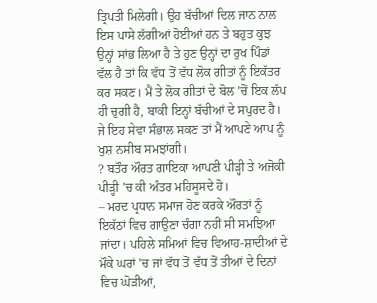ਤ੍ਰਿਪਤੀ ਮਿਲੇਗੀ। ਉਹ ਬੱਚੀਆਂ ਦਿਲ ਜਾਨ ਨਾਲ ਇਸ ਪਾਸੇ ਲੱਗੀਆਂ ਹੋਈਆਂ ਹਨ ਤੇ ਬਹੁਤ ਕੁਝ ਉਨ੍ਹਾਂ ਸਾਂਭ ਲਿਆ ਹੈ ਤੇ ਹੁਣ ਉਨ੍ਹਾਂ ਦਾ ਰੁਖ ਪਿੰਡਾਂ ਵੱਲ ਹੈ ਤਾਂ ਕਿ ਵੱਧ ਤੋਂ ਵੱਧ ਲੋਕ ਗੀਤਾਂ ਨੂੰ ਇਕੱਤਰ ਕਰ ਸਕਣ। ਮੈਂ ਤੇ ਲੋਕ ਗੀਤਾਂ ਦੇ ਬੋਲ ’ਚੋਂ ਇਕ ਲੱਪ ਹੀ ਚੁਗੀ ਹੈ, ਬਾਕੀ ਇਨ੍ਹਾਂ ਬੱਚੀਆਂ ਦੇ ਸਪੁਰਦ ਹੈ। ਜੇ ਇਹ ਸੇਵਾ ਸੰਭਾਲ ਸਕਣ ਤਾਂ ਮੈਂ ਆਪਣੇ ਆਪ ਨੂੰ ਖੁਸ਼ ਨਸੀਬ ਸਮਝਾਂਗੀ।
? ਬਤੌਰ ਔਰਤ ਗਾਇਕਾ ਆਪਣੀ ਪੀੜ੍ਹੀ ਤੇ ਅਜੋਕੀ ਪੀੜ੍ਹੀ ’ਚ ਕੀ ਅੰਤਰ ਮਹਿਸੂਸਦੇ ਹੋ।
– ਮਰਦ ਪ੍ਰਧਾਨ ਸਮਾਜ ਹੋਣ ਕਰਕੇ ਔਰਤਾਂ ਨੂੰ ਇਕੱਠਾਂ ਵਿਚ ਗਾਉਣਾ ਚੰਗਾ ਨਹੀਂ ਸੀ ਸਮਝਿਆ ਜਾਂਦਾ। ਪਹਿਲੇ ਸਮਿਆਂ ਵਿਚ ਵਿਆਹ-ਸ਼ਾਦੀਆਂ ਦੇ ਮੌਕੇ ਘਰਾਂ ’ਚ ਜਾਂ ਵੱਧ ਤੋਂ ਵੱਧ ਤੋਂ ਤੀਆਂ ਦੇ ਦਿਨਾਂ ਵਿਚ ਘੋੜੀਆਂ,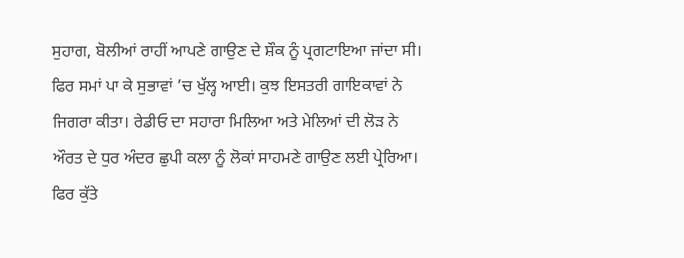ਸੁਹਾਗ, ਬੋਲੀਆਂ ਰਾਹੀਂ ਆਪਣੇ ਗਾਉਣ ਦੇ ਸ਼ੌਕ ਨੂੰ ਪ੍ਰਗਟਾਇਆ ਜਾਂਦਾ ਸੀ। ਫਿਰ ਸਮਾਂ ਪਾ ਕੇ ਸੁਭਾਵਾਂ ’ਚ ਖੁੱਲ੍ਹ ਆਈ। ਕੁਝ ਇਸਤਰੀ ਗਾਇਕਾਵਾਂ ਨੇ ਜਿਗਰਾ ਕੀਤਾ। ਰੇਡੀਓ ਦਾ ਸਹਾਰਾ ਮਿਲਿਆ ਅਤੇ ਮੇਲਿਆਂ ਦੀ ਲੋੜ ਨੇ ਔਰਤ ਦੇ ਧੁਰ ਅੰਦਰ ਛੁਪੀ ਕਲਾ ਨੂੰ ਲੋਕਾਂ ਸਾਹਮਣੇ ਗਾਉਣ ਲਈ ਪ੍ਰੇਰਿਆ। ਫਿਰ ਕੁੱਤੇ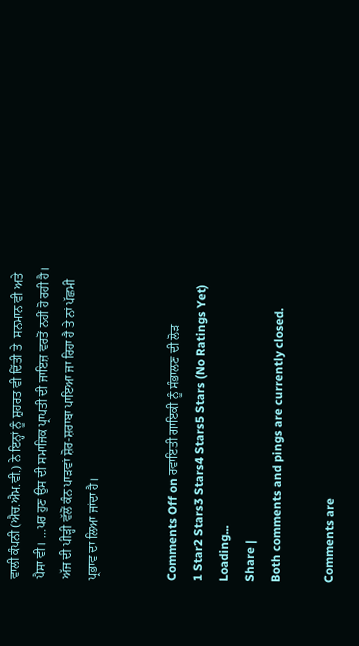ਵਾਲੀ ਕੰਪਨੀ (ਐਚ.ਐਮ.ਵੀ.) ਨੇ ਇਨ੍ਹਾਂ ਨੂੰ ਸ਼ੁਹਰਤ ਵੀ ਦਿੱਤੀ ਤੇ  ਸਨਮਾਨ ਵੀ ਅਤੇ ਪੈਸਾ ਵੀ। …ਪਰ ਹੁਣ ਉਸ ਦੀ ਸਮਾਜਿਕ ਪ੍ਰਾਪਤੀ ਦੀ ਜਾਇਜ਼ ਵਰਤੋਂ ਨਹੀਂ ਹੋ ਰਹੀ ਹੈ। ਅੱਜ ਦੀ ਪੀੜ੍ਹੀ ਵੱਲੋਂ ਕੰਨ ਪਾੜਵਾਂ ਸ਼ੋਰ-ਸ਼ਰਾਬਾ ਪਾਇਆ ਜਾ ਰਿਹਾ ਹੈ ਤੇ ਨਾਂ ਪੱਛਮੀ ਪ੍ਰਭਾਵ ਦਾ ਲਿਆ ਜਾਂਦਾ ਹੈ।


Comments Off on ਰਵਾਇਤੀ ਗਾਇਕੀ ਨੂੰ ਸੰਭਾਲਣ ਦੀ ਲੋੜ
1 Star2 Stars3 Stars4 Stars5 Stars (No Ratings Yet)
Loading...
Share |
Both comments and pings are currently closed.

Comments are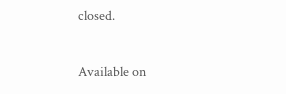closed.

Available on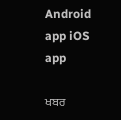Android app iOS app

ਖਬਰ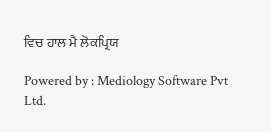ਵਿਚ ਹਾਲ ਮੈ ਲੋਕਪ੍ਰਿਯ

Powered by : Mediology Software Pvt Ltd.